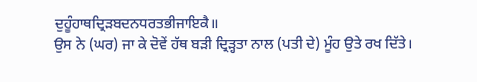ਦੁਹੂੰਹਾਥਦ੍ਰਿੜਬਦਨਧਰਤਭੀਜਾਇਕੈ॥
ਉਸ ਨੇ (ਘਰ) ਜਾ ਕੇ ਦੋਵੇਂ ਹੱਥ ਬੜੀ ਦ੍ਰਿੜ੍ਹਤਾ ਨਾਲ (ਪਤੀ ਦੇ) ਮੂੰਹ ਉਤੇ ਰਖ ਦਿੱਤੇ।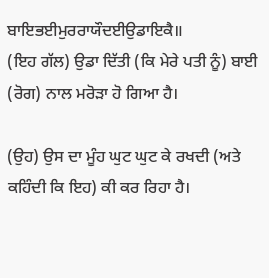ਬਾਇਭਈਮੁਰਰਾਯੌਦਈਉਡਾਇਕੈ॥
(ਇਹ ਗੱਲ) ਉਡਾ ਦਿੱਤੀ (ਕਿ ਮੇਰੇ ਪਤੀ ਨੂੰ) ਬਾਈ (ਰੋਗ) ਨਾਲ ਮਰੋੜਾ ਹੋ ਗਿਆ ਹੈ।

(ਉਹ) ਉਸ ਦਾ ਮੂੰਹ ਘੁਟ ਘੁਟ ਕੇ ਰਖਦੀ (ਅਤੇ ਕਹਿੰਦੀ ਕਿ ਇਹ) ਕੀ ਕਰ ਰਿਹਾ ਹੈ।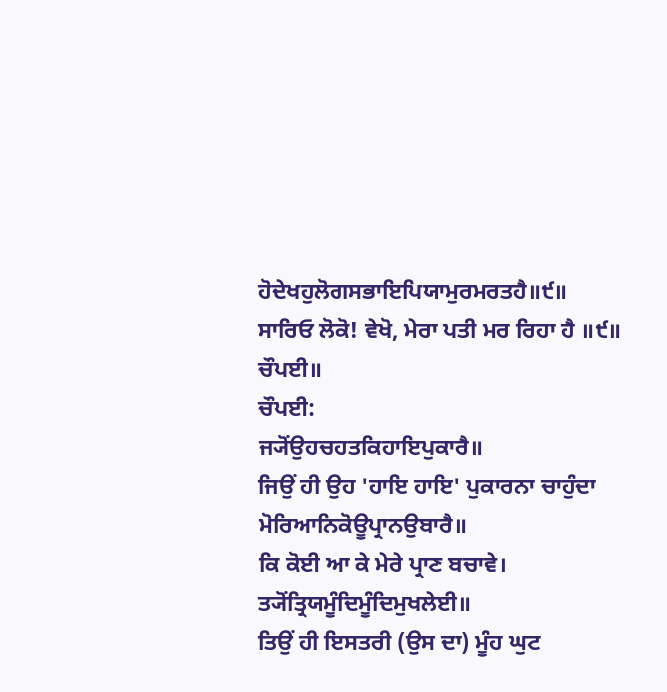ਹੋਦੇਖਹੁਲੋਗਸਭਾਇਪਿਯਾਮੁਰਮਰਤਹੈ॥੯॥
ਸਾਰਿਓ ਲੋਕੋ! ਵੇਖੋ, ਮੇਰਾ ਪਤੀ ਮਰ ਰਿਹਾ ਹੈ ॥੯॥
ਚੌਪਈ॥
ਚੌਪਈ:
ਜ੍ਯੋਂਉਹਚਹਤਕਿਹਾਇਪੁਕਾਰੈ॥
ਜਿਉਂ ਹੀ ਉਹ 'ਹਾਇ ਹਾਇ' ਪੁਕਾਰਨਾ ਚਾਹੁੰਦਾ
ਮੋਰਿਆਨਿਕੋਊਪ੍ਰਾਨਉਬਾਰੈ॥
ਕਿ ਕੋਈ ਆ ਕੇ ਮੇਰੇ ਪ੍ਰਾਣ ਬਚਾਵੇ।
ਤ੍ਯੋਂਤ੍ਰਿਯਮੂੰਦਿਮੂੰਦਿਮੁਖਲੇਈ॥
ਤਿਉਂ ਹੀ ਇਸਤਰੀ (ਉਸ ਦਾ) ਮੂੰਹ ਘੁਟ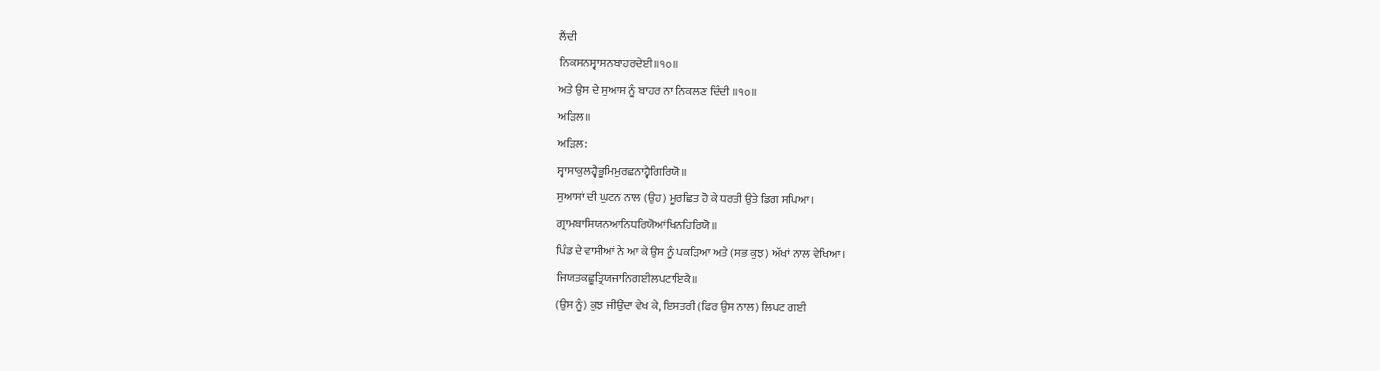ਲੈਂਦੀ
ਨਿਕਸਨਸ੍ਵਾਸਨਬਾਹਰਦੇਈ॥੧੦॥
ਅਤੇ ਉਸ ਦੇ ਸੁਆਸ ਨੂੰ ਬਾਹਰ ਨਾ ਨਿਕਲਣ ਦਿੰਦੀ ॥੧੦॥
ਅੜਿਲ॥
ਅੜਿਲ:
ਸ੍ਵਾਸਾਕੁਲਹ੍ਵੈਭੂਮਿਮੁਰਛਨਾਹ੍ਵੈਗਿਰਿਯੋ॥
ਸੁਆਸਾਂ ਦੀ ਘੁਟਨ ਨਾਲ (ਉਹ) ਮੂਰਛਿਤ ਹੋ ਕੇ ਧਰਤੀ ਉਤੇ ਡਿਗ ਸਪਿਆ।
ਗ੍ਰਾਮਬਾਸਿਯਨਆਨਿਧਰਿਯੋਆਂਖਿਨਹਿਰਿਯੋ॥
ਪਿੰਡ ਦੇ ਵਾਸੀਆਂ ਨੇ ਆ ਕੇ ਉਸ ਨੂੰ ਪਕੜਿਆ ਅਤੇ (ਸਭ ਕੁਝ) ਅੱਖਾਂ ਨਾਲ ਵੇਖਿਆ।
ਜਿਯਤਕਛੂਤ੍ਰਿਯਜਾਨਿਗਈਲਪਟਾਇਕੈ॥
(ਉਸ ਨੂੰ) ਕੁਝ ਜੀਉਂਦਾ ਵੇਖ ਕੇ, ਇਸਤਰੀ (ਫਿਰ ਉਸ ਨਾਲ) ਲਿਪਟ ਗਈ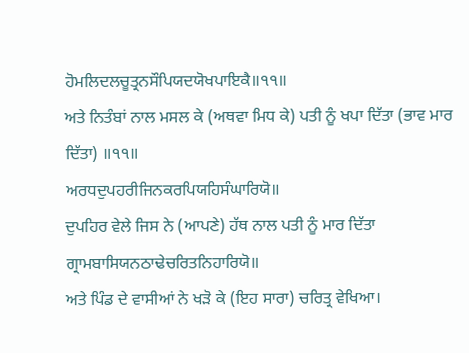ਹੋਮਲਿਦਲਚੂਤ੍ਰਨਸੌਪਿਯਦਯੋਖਪਾਇਕੈ॥੧੧॥
ਅਤੇ ਨਿਤੰਬਾਂ ਨਾਲ ਮਸਲ ਕੇ (ਅਥਵਾ ਮਿਧ ਕੇ) ਪਤੀ ਨੂੰ ਖਪਾ ਦਿੱਤਾ (ਭਾਵ ਮਾਰ ਦਿੱਤਾ) ॥੧੧॥
ਅਰਧਦੁਪਹਰੀਜਿਨਕਰਪਿਯਹਿਸੰਘਾਰਿਯੋ॥
ਦੁਪਹਿਰ ਵੇਲੇ ਜਿਸ ਨੇ (ਆਪਣੇ) ਹੱਥ ਨਾਲ ਪਤੀ ਨੂੰ ਮਾਰ ਦਿੱਤਾ
ਗ੍ਰਾਮਬਾਸਿਯਨਠਾਢੇਚਰਿਤਨਿਹਾਰਿਯੋ॥
ਅਤੇ ਪਿੰਡ ਦੇ ਵਾਸੀਆਂ ਨੇ ਖੜੋ ਕੇ (ਇਹ ਸਾਰਾ) ਚਰਿਤ੍ਰ ਵੇਖਿਆ।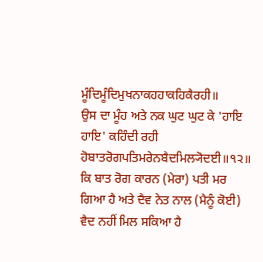ਮੂੰਦਿਮੂੰਦਿਮੁਖਨਾਕਹਹਾਕਹਿਕੈਰਹੀ॥
ਉਸ ਦਾ ਮੂੰਹ ਅਤੇ ਨਕ ਘੁਟ ਘੁਟ ਕੇ 'ਹਾਇ ਹਾਇ' ਕਹਿੰਦੀ ਰਹੀ
ਹੋਬਾਤਰੋਗਪਤਿਮਰੇਨਬੈਦਮਿਲ੍ਯੋਦਈ॥੧੨॥
ਕਿ ਬਾਤ ਰੋਗ ਕਾਰਨ (ਮੇਰਾ) ਪਤੀ ਮਰ ਗਿਆ ਹੈ ਅਤੇ ਦੈਵ ਨੇਤ ਨਾਲ (ਮੈਨੂੰ ਕੋਈ) ਵੈਦ ਨਹੀਂ ਮਿਲ ਸਕਿਆ ਹੈ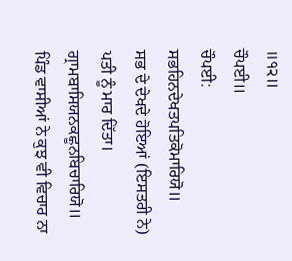॥੧੨॥
ਚੌਪਈ॥
ਚੌਪਈ:
ਸਭਹਿਨਦੇਖਤਪਤਿਕੋਮਾਰਿਯੋ॥
ਸਭ ਦੇ ਦੇਖਦੇ ਹੋਇਆਂ (ਇਸਤਰੀ ਨੇ) ਪਤੀ ਨੂੰ ਮਾਰ ਦਿੱਤਾ।
ਗ੍ਰਾਮਬਾਸਿਯਨਕਛੂਨਬਿਚਾਰਿਯੋ॥
ਪਿੰਡ ਵਾਸੀਆਂ ਨੇ ਕੁਝ ਵੀ ਵਿਚਾਰ ਨਾ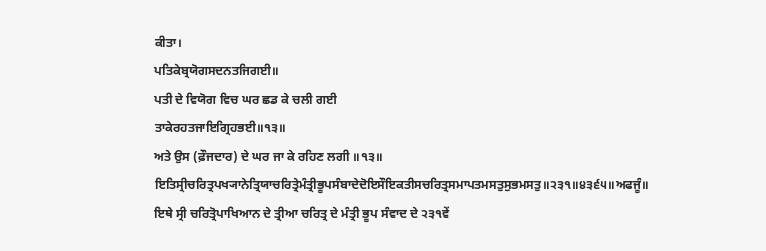ਕੀਤਾ।
ਪਤਿਕੇਬ੍ਰਯੋਗਸਦਨਤਜਿਗਈ॥
ਪਤੀ ਦੇ ਵਿਯੋਗ ਵਿਚ ਘਰ ਛਡ ਕੇ ਚਲੀ ਗਈ
ਤਾਕੇਰਹਤਜਾਇਗ੍ਰਿਹਭਈ॥੧੩॥
ਅਤੇ ਉਸ (ਫ਼ੌਜਦਾਰ) ਦੇ ਘਰ ਜਾ ਕੇ ਰਹਿਣ ਲਗੀ ॥੧੩॥
ਇਤਿਸ੍ਰੀਚਰਿਤ੍ਰਪਖ੍ਯਾਨੇਤ੍ਰਿਯਾਚਰਿਤ੍ਰੇਮੰਤ੍ਰੀਭੂਪਸੰਬਾਦੇਦੋਇਸੌਇਕਤੀਸਚਰਿਤ੍ਰਸਮਾਪਤਮਸਤੁਸੁਭਮਸਤੁ॥੨੩੧॥੪੩੬੫॥ਅਫਜੂੰ॥
ਇਥੇ ਸ੍ਰੀ ਚਰਿਤ੍ਰੋਪਾਖਿਆਨ ਦੇ ਤ੍ਰੀਆ ਚਰਿਤ੍ਰ ਦੇ ਮੰਤ੍ਰੀ ਭੂਪ ਸੰਵਾਦ ਦੇ ੨੩੧ਵੇਂ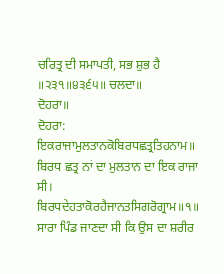ਚਰਿਤ੍ਰ ਦੀ ਸਮਾਪਤੀ, ਸਭ ਸ਼ੁਭ ਹੈ ॥੨੩੧॥੪੩੬੫॥ ਚਲਦਾ॥
ਦੋਹਰਾ॥
ਦੋਹਰਾ:
ਇਕਰਾਜਾਮੁਲਤਾਨਕੋਬਿਰਧਛਤ੍ਰਤਿਹਨਾਮ॥
ਬਿਰਧ ਛਤ੍ਰ ਨਾਂ ਦਾ ਮੁਲਤਾਨ ਦਾ ਇਕ ਰਾਜਾ ਸੀ।
ਬਿਰਧਦੇਹਤਾਕੋਰਹੈਜਾਨਤਸਿਗਰੋਗ੍ਰਾਮ॥੧॥
ਸਾਰਾ ਪਿੰਡ ਜਾਣਦਾ ਸੀ ਕਿ ਉਸ ਦਾ ਸ਼ਰੀਰ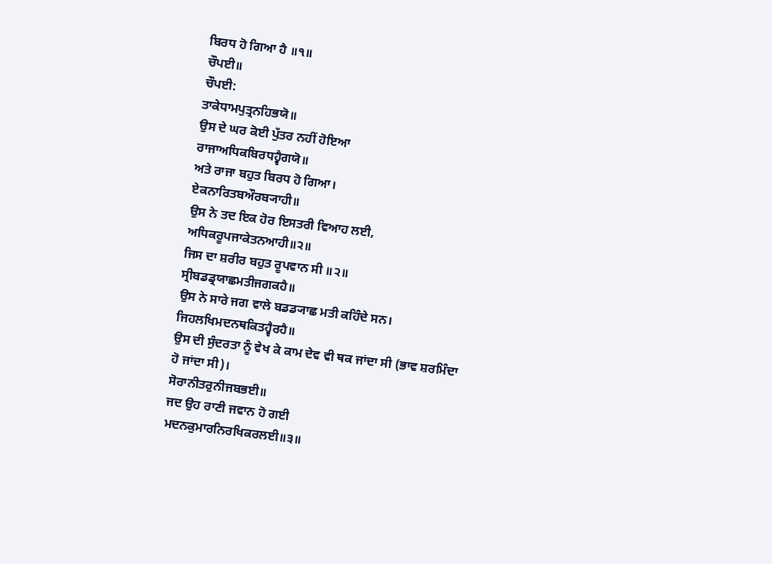ਬਿਰਧ ਹੋ ਗਿਆ ਹੈ ॥੧॥
ਚੌਪਈ॥
ਚੌਪਈ:
ਤਾਕੇਧਾਮਪੁਤ੍ਰਨਹਿਭਯੋ॥
ਉਸ ਦੇ ਘਰ ਕੋਈ ਪੁੱਤਰ ਨਹੀਂ ਹੋਇਆ
ਰਾਜਾਅਧਿਕਬਿਰਧਹ੍ਵੈਗਯੋ॥
ਅਤੇ ਰਾਜਾ ਬਹੁਤ ਬਿਰਧ ਹੋ ਗਿਆ।
ਏਕਨਾਰਿਤਬਔਰਬ੍ਯਾਹੀ॥
ਉਸ ਨੇ ਤਦ ਇਕ ਹੋਰ ਇਸਤਰੀ ਵਿਆਹ ਲਈ,
ਅਧਿਕਰੂਪਜਾਕੇਤਨਆਹੀ॥੨॥
ਜਿਸ ਦਾ ਸ਼ਰੀਰ ਬਹੁਤ ਰੂਪਵਾਨ ਸੀ ॥੨॥
ਸ੍ਰੀਬਡਡ੍ਰਯਾਛਮਤੀਜਗਕਹੈ॥
ਉਸ ਨੇ ਸਾਰੇ ਜਗ ਵਾਲੇ ਬਡਡ੍ਯਾਛ ਮਤੀ ਕਹਿੰਦੇ ਸਨ।
ਜਿਹਲਖਿਮਦਨਥਕਿਤਹ੍ਵੈਰਹੈ॥
ਉਸ ਦੀ ਸੁੰਦਰਤਾ ਨੂੰ ਵੇਖ ਕੇ ਕਾਮ ਦੇਵ ਵੀ ਥਕ ਜਾਂਦਾ ਸੀ (ਭਾਵ ਸ਼ਰਮਿੰਦਾ ਹੋ ਜਾਂਦਾ ਸੀ)।
ਸੋਰਾਨੀਤਰੁਨੀਜਬਭਈ॥
ਜਦ ਉਹ ਰਾਣੀ ਜਵਾਨ ਹੋ ਗਈ
ਮਦਨਕੁਮਾਰਨਿਰਖਿਕਰਲਈ॥੩॥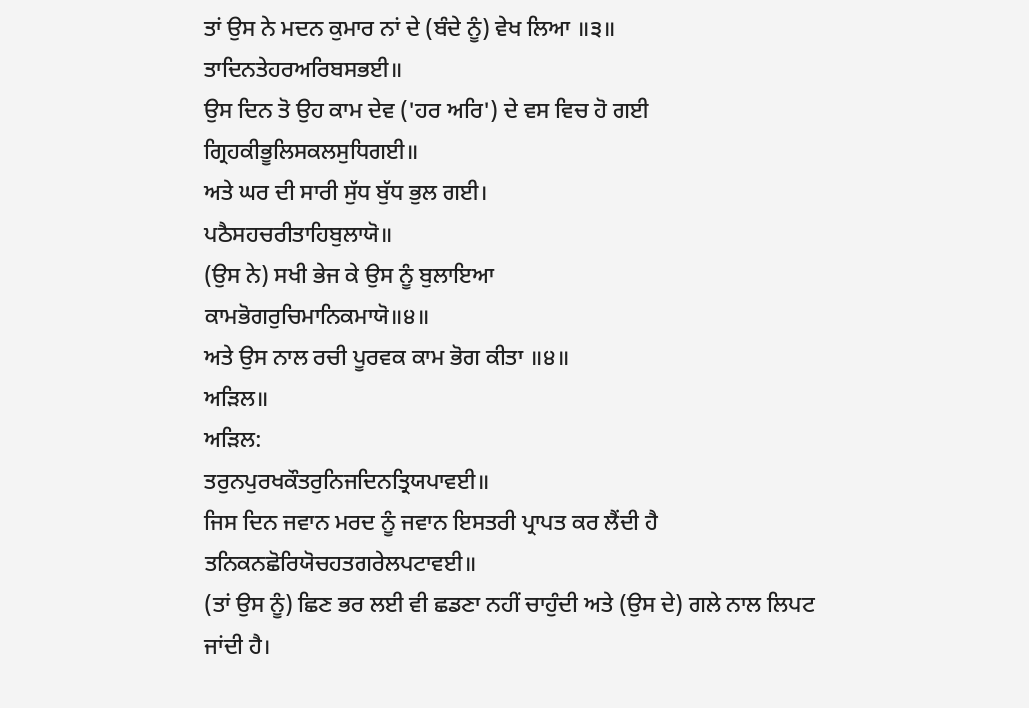ਤਾਂ ਉਸ ਨੇ ਮਦਨ ਕੁਮਾਰ ਨਾਂ ਦੇ (ਬੰਦੇ ਨੂੰ) ਵੇਖ ਲਿਆ ॥੩॥
ਤਾਦਿਨਤੇਹਰਅਰਿਬਸਭਈ॥
ਉਸ ਦਿਨ ਤੋ ਉਹ ਕਾਮ ਦੇਵ ('ਹਰ ਅਰਿ') ਦੇ ਵਸ ਵਿਚ ਹੋ ਗਈ
ਗ੍ਰਿਹਕੀਭੂਲਿਸਕਲਸੁਧਿਗਈ॥
ਅਤੇ ਘਰ ਦੀ ਸਾਰੀ ਸੁੱਧ ਬੁੱਧ ਭੁਲ ਗਈ।
ਪਠੈਸਹਚਰੀਤਾਹਿਬੁਲਾਯੋ॥
(ਉਸ ਨੇ) ਸਖੀ ਭੇਜ ਕੇ ਉਸ ਨੂੰ ਬੁਲਾਇਆ
ਕਾਮਭੋਗਰੁਚਿਮਾਨਿਕਮਾਯੋ॥੪॥
ਅਤੇ ਉਸ ਨਾਲ ਰਚੀ ਪੂਰਵਕ ਕਾਮ ਭੋਗ ਕੀਤਾ ॥੪॥
ਅੜਿਲ॥
ਅੜਿਲ:
ਤਰੁਨਪੁਰਖਕੌਤਰੁਨਿਜਦਿਨਤ੍ਰਿਯਪਾਵਈ॥
ਜਿਸ ਦਿਨ ਜਵਾਨ ਮਰਦ ਨੂੰ ਜਵਾਨ ਇਸਤਰੀ ਪ੍ਰਾਪਤ ਕਰ ਲੈਂਦੀ ਹੈ
ਤਨਿਕਨਛੋਰਿਯੋਚਹਤਗਰੇਲਪਟਾਵਈ॥
(ਤਾਂ ਉਸ ਨੂੰ) ਛਿਣ ਭਰ ਲਈ ਵੀ ਛਡਣਾ ਨਹੀਂ ਚਾਹੁੰਦੀ ਅਤੇ (ਉਸ ਦੇ) ਗਲੇ ਨਾਲ ਲਿਪਟ ਜਾਂਦੀ ਹੈ।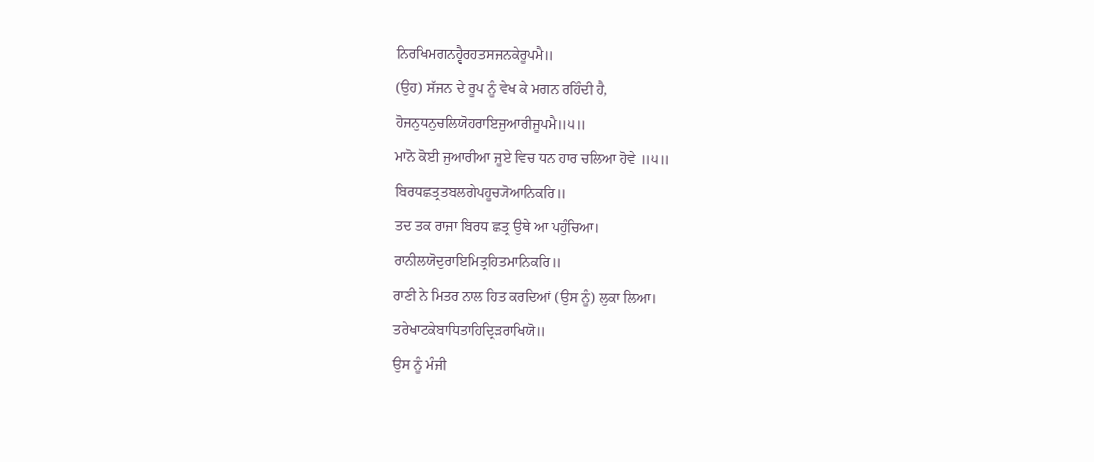ਨਿਰਖਿਮਗਨਹ੍ਵੈਰਹਤਸਜਨਕੇਰੂਪਮੈ॥
(ਉਹ) ਸੱਜਨ ਦੇ ਰੂਪ ਨੂੰ ਵੇਖ ਕੇ ਮਗਨ ਰਹਿੰਦੀ ਹੈ,
ਹੋਜਨੁਧਨੁਚਲਿਯੋਹਰਾਇਜੁਆਰੀਜੂਪਮੈ॥੫॥
ਮਾਨੋ ਕੋਈ ਜੁਆਰੀਆ ਜੂਏ ਵਿਚ ਧਨ ਹਾਰ ਚਲਿਆ ਹੋਵੇ ॥੫॥
ਬਿਰਧਛਤ੍ਰਤਬਲਗੇਪਹੂਚ੍ਯੋਆਨਿਕਰਿ॥
ਤਦ ਤਕ ਰਾਜਾ ਬਿਰਧ ਛਤ੍ਰ ਉਥੇ ਆ ਪਹੁੰਚਿਆ।
ਰਾਨੀਲਯੋਦੁਰਾਇਮਿਤ੍ਰਹਿਤਮਾਨਿਕਰਿ॥
ਰਾਣੀ ਨੇ ਮਿਤਰ ਨਾਲ ਹਿਤ ਕਰਦਿਆਂ (ਉਸ ਨੂੰ) ਲੁਕਾ ਲਿਆ।
ਤਰੇਖਾਟਕੇਬਾਧਿਤਾਹਿਦ੍ਰਿੜਰਾਖਿਯੋ॥
ਉਸ ਨੂੰ ਮੰਜੀ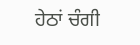ਹੇਠਾਂ ਚੰਗੀ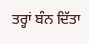ਤਰ੍ਹਾਂ ਬੰਨ ਦਿੱਤਾ